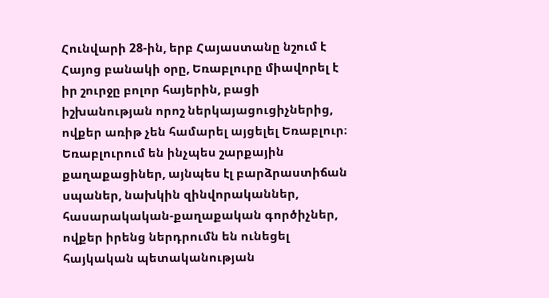Հունվարի 28-ին, երբ Հայաստանը նշում է Հայոց բանակի օրը, Եռաբլուրը միավորել է իր շուրջը բոլոր հայերին, բացի իշխանության որոշ ներկայացուցիչներից, ովքեր առիթ չեն համարել այցելել Եռաբլուր։
Եռաբլուրում են ինչպես շարքային քաղաքացիներ, այնպես էլ բարձրաստիճան սպաներ, նախկին զինվորականներ, հասարակական-քաղաքական գործիչներ, ովքեր իրենց ներդրումն են ունեցել հայկական պետականության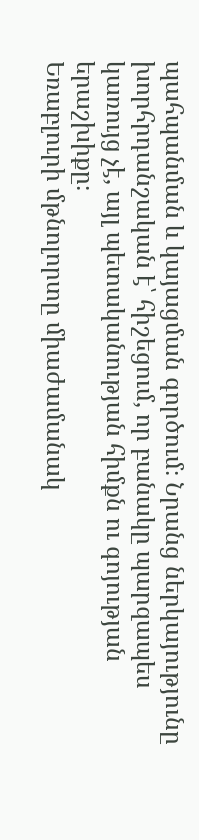պահպանման և կայացման գործում։ Նրանց ներկայությունը խորհրդանշական է՝ հիշեցում, որ բանակը պարզապես կառույց չէ, այլ պետականության հիմքն ու գոյության երաշխիքը։
Եռաբլուրի մթնոլորտը միաժամանակ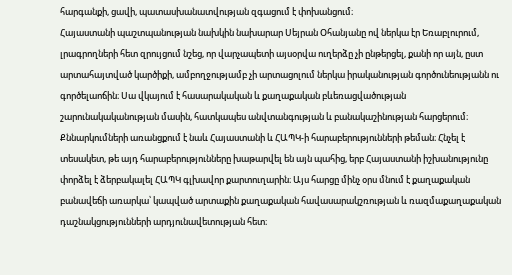հարգանքի, ցավի, պատասխանատվության զգացում է փոխանցում։
Հայաստանի պաշտպանության նախկին նախարար Սեյրան Օհանյանը ով ներկա էր Եռաբլուրում, լրագրողների հետ զրույցում նշեց, որ վարչապետի այսօրվա ուղերձը չի ընթերցել, քանի որ այն, ըստ արտահայտված կարծիքի, ամբողջությամբ չի արտացոլում ներկա իրականության գործունեությանն ու գործելաոճին։ Սա վկայում է հասարակական և քաղաքական բևեռացվածության շարունակականության մասին, հատկապես անվտանգության և բանակաշինության հարցերում։
Քննարկումների առանցքում է նաև Հայաստանի և ՀԱՊԿ-ի հարաբերությունների թեման։ Հնչել է տեսակետ, թե այդ հարաբերությունները խաթարվել են այն պահից, երբ Հայաստանի իշխանությունը փորձել է ձերբակալել ՀԱՊԿ գլխավոր քարտուղարին։ Այս հարցը մինչ օրս մնում է քաղաքական բանավեճի առարկա՝ կապված արտաքին քաղաքական հավասարակշռության և ռազմաքաղաքական դաշնակցությունների արդյունավետության հետ։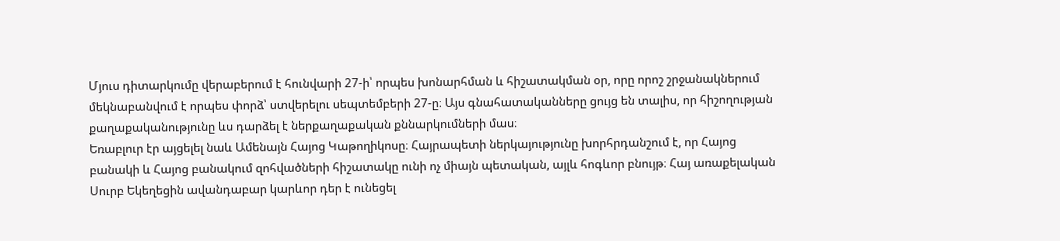Մյուս դիտարկումը վերաբերում է հունվարի 27-ի՝ որպես խոնարհման և հիշատակման օր, որը որոշ շրջանակներում մեկնաբանվում է որպես փորձ՝ ստվերելու սեպտեմբերի 27-ը։ Այս գնահատականները ցույց են տալիս, որ հիշողության քաղաքականությունը ևս դարձել է ներքաղաքական քննարկումների մաս։
Եռաբլուր էր այցելել նաև Ամենայն Հայոց Կաթողիկոսը։ Հայրապետի ներկայությունը խորհրդանշում է, որ Հայոց բանակի և Հայոց բանակում զոհվածների հիշատակը ունի ոչ միայն պետական, այլև հոգևոր բնույթ։ Հայ առաքելական Սուրբ Եկեղեցին ավանդաբար կարևոր դեր է ունեցել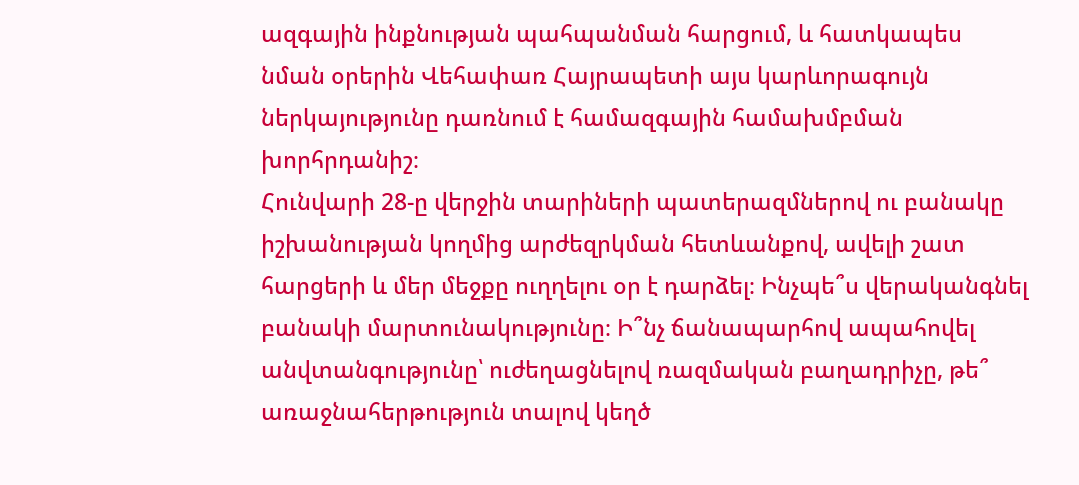ազգային ինքնության պահպանման հարցում, և հատկապես նման օրերին Վեհափառ Հայրապետի այս կարևորագույն ներկայությունը դառնում է համազգային համախմբման խորհրդանիշ։
Հունվարի 28-ը վերջին տարիների պատերազմներով ու բանակը իշխանության կողմից արժեզրկման հետևանքով, ավելի շատ հարցերի և մեր մեջքը ուղղելու օր է դարձել։ Ինչպե՞ս վերականգնել բանակի մարտունակությունը։ Ի՞նչ ճանապարհով ապահովել անվտանգությունը՝ ուժեղացնելով ռազմական բաղադրիչը, թե՞ առաջնահերթություն տալով կեղծ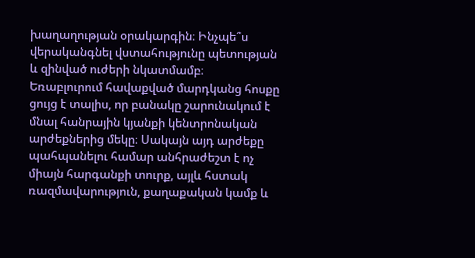խաղաղության օրակարգին։ Ինչպե՞ս վերականգնել վստահությունը պետության և զինված ուժերի նկատմամբ։
Եռաբլուրում հավաքված մարդկանց հոսքը ցույց է տալիս, որ բանակը շարունակում է մնալ հանրային կյանքի կենտրոնական արժեքներից մեկը։ Սակայն այդ արժեքը պահպանելու համար անհրաժեշտ է ոչ միայն հարգանքի տուրք, այլև հստակ ռազմավարություն, քաղաքական կամք և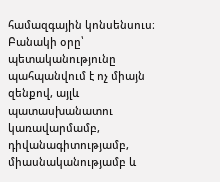համազգային կոնսենսուս։
Բանակի օրը՝ պետականությունը պահպանվում է ոչ միայն զենքով, այլև պատասխանատու կառավարմամբ, դիվանագիտությամբ, միասնականությամբ և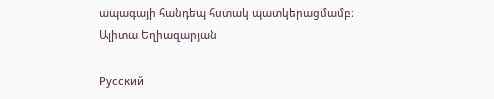ապագայի հանդեպ հստակ պատկերացմամբ։
Ալիտա Եղիազարյան

Русский